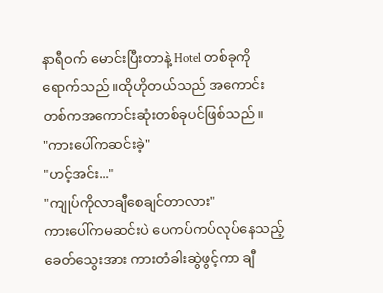နာရီဝက် မောင်းပြီးတာနဲ့ Hotel တစ်ခုကိုရောက်သည်။ထိုဟိုတယ်သည် အကောင်းတစ်ကအကောင်းဆုံးတစ်ခုပင်ဖြစ်သည်။
"ကားပေါ်ကဆင်းခဲ့"
"ဟင့်အင်း..."
"ကျုပ်ကိုလာချီစေချင်တာလား"
ကားပေါ်ကမဆင်းပဲ ပေကပ်ကပ်လုပ်နေသည့်ခေတ်သွေးအား ကားတံခါးဆွဲဖွင့်ကာ ချီ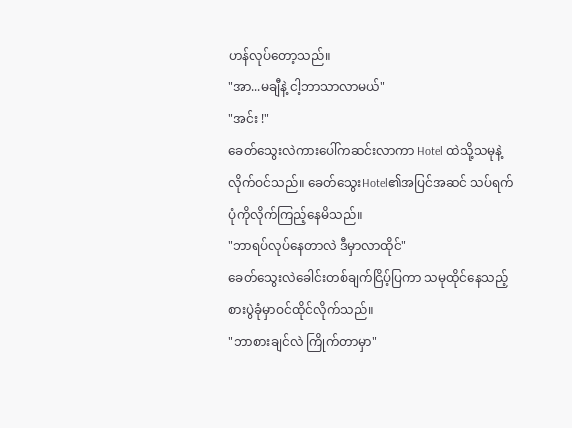ဟန်လုပ်တော့သည်။
"အာ...မချီနဲ့ ငါ့ဘာသာလာမယ်"
"အင်း !"
ခေတ်သွေးလဲကားပေါ်ကဆင်းလာကာ Hotel ထဲသို့သမုနဲ့လိုက်ဝင်သည်။ ခေတ်သွေးHotel၏အပြင်အဆင် သပ်ရက်ပုံကိုလိုက်ကြည့်နေမိသည်။
"ဘာရပ်လုပ်နေတာလဲ ဒီမှာလာထိုင်"
ခေတ်သွေးလဲခေါင်းတစ်ချက်ငြိပ့်ပြကာ သမုထိုင်နေသည့်စားပွဲခုံမှာဝင်ထိုင်လိုက်သည်။
"ဘာစားချင်လဲ ကြိုက်တာမှာ"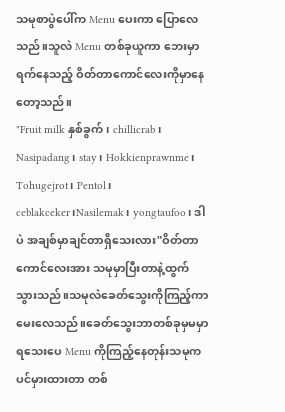သမုစာပွဲပေါ်က Menu ပေးကာ ပြောလေသည်။သူလဲ Menu တစ်ခုယူကာ ဘေးမှာရက်နေသည့် ဝိတ်တာကောင်လေးကိုမှာနေတော့သည်။
"Fruit milk နှစ်ခွက်၊ chillicrab၊ Nasipadang၊ stay၊ Hokkienprawnme၊
Tohugejrot၊ Pentol၊ ceblakceker၊Nasilemak၊ yongtaufoo၊ ဒါပဲ အချစ်မှာချင်တာရှိသေးလား"ဝိတ်တာကောင်လေးအား သမုမှာပြီးတာနဲ့ထွက်သွားသည်။သမုလဲခေတ်သွေးကိုကြည့်ကာမေးလေသည်။ခေတ်သွေးဘာတစ်ခုမှမမှာရသေးပေ Menu ကိုကြည့်နေတုန်းသမုကပင်မှားထားတာ တစ်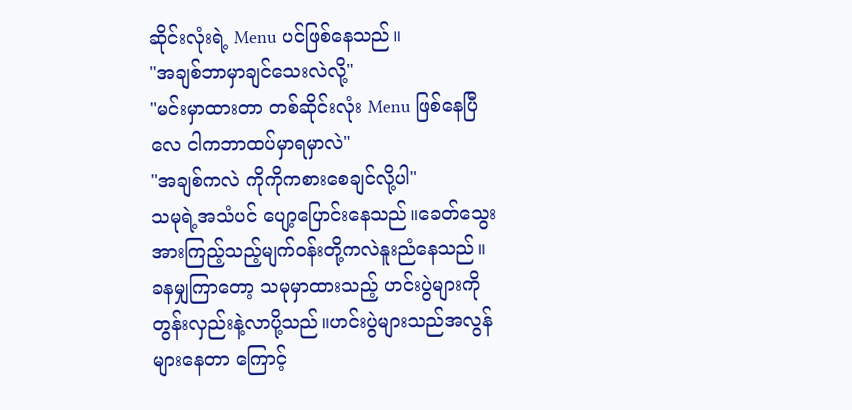ဆိုင်းလုံးရဲ့ Menu ပင်ဖြစ်နေသည်။
"အချစ်ဘာမှာချင်သေးလဲလို့"
"မင်းမှာထားတာ တစ်ဆိုင်းလုံး Menu ဖြစ်နေပြီလေ ငါကဘာထပ်မှာရမှာလဲ"
"အချစ်ကလဲ ကိုကိုကစားစေချင်လို့ပါ"
သမုရဲ့အသံပင် ပျော့ပြောင်းနေသည်။ခေတ်သွေးအားကြည့်သည့်မျက်ဝန်းတို့ကလဲနူးညံနေသည်။
ခနမျှကြာတော့ သမုမှာထားသည့် ဟင်းပွဲများကို တွန်းလှည်းနဲ့လာပို့သည်။ဟင်းပွဲများသည်အလွန်များနေတာ ကြောင့်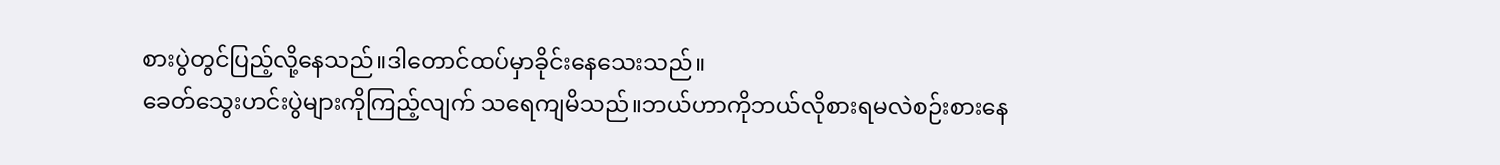စားပွဲတွင်ပြည့်လို့နေသည်။ဒါတောင်ထပ်မှာခိုင်းနေသေးသည်။
ခေတ်သွေးဟင်းပွဲများကိုကြည့်လျက် သရေကျမိသည်။ဘယ်ဟာကိုဘယ်လိုစားရမလဲစဉ်းစားနေ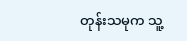တုန်းသမုက သူ့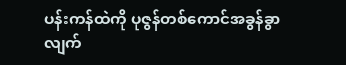ပန်းကန်ထဲကို ပုဇွန်တစ်ကောင်အခွန်ခွာလျက်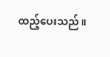ထည့်ပေးသည်။